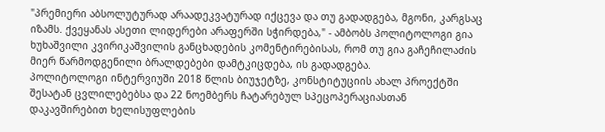"პრემიერი აბსოლუტურად არაადეკვატურად იქცევა და თუ გადადგება, მგონი, კარგსაც იზამს. ქვეყანას ასეთი ლიდერები არაფერში სჭირდება," - ამბობს პოლიტოლოგი გია ხუხაშვილი კვირიკაშვილის განცხადების კომენტირებისას, რომ თუ გია გაჩეჩილაძის მიერ წარმოდგენილი ბრალდებები დამტკიცდება, ის გადადგება.
პოლიტოლოგი ინტერვიუში 2018 წლის ბიუჯეტზე, კონსტიტუციის ახალ პროექტში შესატან ცვლილებებსა და 22 ნოემბერს ჩატარებულ სპეცოპერაციასთან დაკავშირებით ხელისუფლების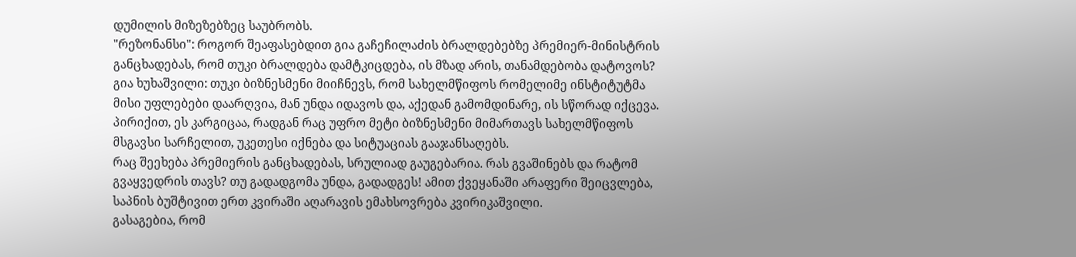დუმილის მიზეზებზეც საუბრობს.
"რეზონანსი": როგორ შეაფასებდით გია გაჩეჩილაძის ბრალდებებზე პრემიერ-მინისტრის განცხადებას, რომ თუკი ბრალდება დამტკიცდება, ის მზად არის, თანამდებობა დატოვოს?
გია ხუხაშვილი: თუკი ბიზნესმენი მიიჩნევს, რომ სახელმწიფოს რომელიმე ინსტიტუტმა მისი უფლებები დაარღვია, მან უნდა იდავოს და, აქედან გამომდინარე, ის სწორად იქცევა. პირიქით, ეს კარგიცაა, რადგან რაც უფრო მეტი ბიზნესმენი მიმართავს სახელმწიფოს მსგავსი სარჩელით, უკეთესი იქნება და სიტუაციას გააჯანსაღებს.
რაც შეეხება პრემიერის განცხადებას, სრულიად გაუგებარია. რას გვაშინებს და რატომ გვაყვედრის თავს? თუ გადადგომა უნდა, გადადგეს! ამით ქვეყანაში არაფერი შეიცვლება, საპნის ბუშტივით ერთ კვირაში აღარავის ემახსოვრება კვირიკაშვილი.
გასაგებია, რომ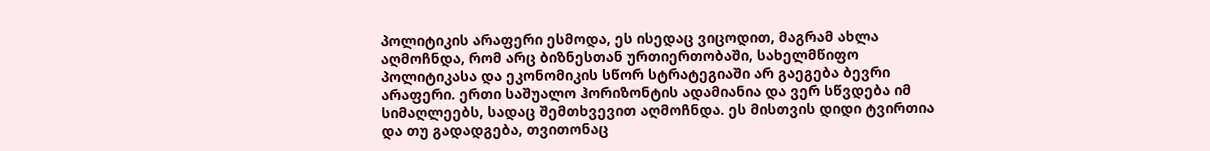პოლიტიკის არაფერი ესმოდა, ეს ისედაც ვიცოდით, მაგრამ ახლა აღმოჩნდა, რომ არც ბიზნესთან ურთიერთობაში, სახელმწიფო პოლიტიკასა და ეკონომიკის სწორ სტრატეგიაში არ გაეგება ბევრი არაფერი. ერთი საშუალო ჰორიზონტის ადამიანია და ვერ სწვდება იმ სიმაღლეებს, სადაც შემთხვევით აღმოჩნდა. ეს მისთვის დიდი ტვირთია და თუ გადადგება, თვითონაც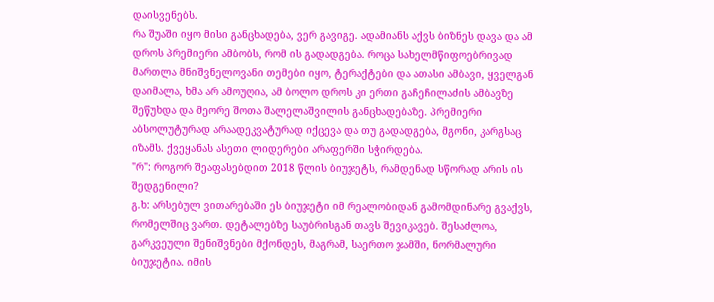დაისვენებს.
რა შუაში იყო მისი განცხადება, ვერ გავიგე. ადამიანს აქვს ბიზნეს დავა და ამ დროს პრემიერი ამბობს, რომ ის გადადგება. როცა სახელმწიფოებრივად მართლა მნიშვნელოვანი თემები იყო, ტერაქტები და ათასი ამბავი, ყველგან დაიმალა, ხმა არ ამოუღია, ამ ბოლო დროს კი ერთი გაჩეჩილაძის ამბავზე შეწუხდა და მეორე შოთა შალელაშვილის განცხადებაზე. პრემიერი აბსოლუტურად არაადეკვატურად იქცევა და თუ გადადგება, მგონი, კარგსაც იზამს. ქვეყანას ასეთი ლიდერები არაფერში სჭირდება.
"რ": როგორ შეაფასებდით 2018 წლის ბიუჯეტს, რამდენად სწორად არის ის შედგენილი?
გ.ხ: არსებულ ვითარებაში ეს ბიუჯეტი იმ რეალობიდან გამომდინარე გვაქვს, რომელშიც ვართ. დეტალებზე საუბრისგან თავს შევიკავებ. შესაძლოა, გარკვეული შენიშვნები მქონდეს, მაგრამ, საერთო ჯამში, ნორმალური ბიუჯეტია. იმის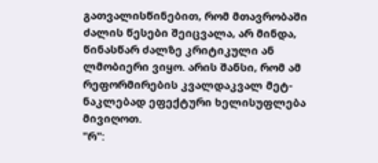გათვალისწინებით, რომ მთავრობაში ძალის წესები შეიცვალა, არ მინდა, წინასწარ ძალზე კრიტიკული ან ლმობიერი ვიყო. არის შანსი, რომ ამ რეფორმირების კვალდაკვალ მეტ-ნაკლებად ეფექტური ხელისუფლება მივიღოთ.
"რ":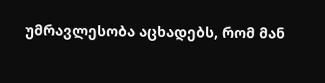უმრავლესობა აცხადებს, რომ მან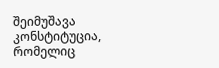შეიმუშავა კონსტიტუცია, რომელიც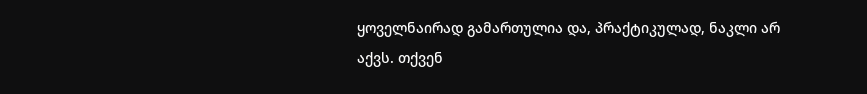ყოველნაირად გამართულია და, პრაქტიკულად, ნაკლი არ აქვს. თქვენ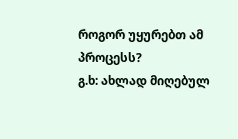როგორ უყურებთ ამ პროცესს?
გ.ხ: ახლად მიღებულ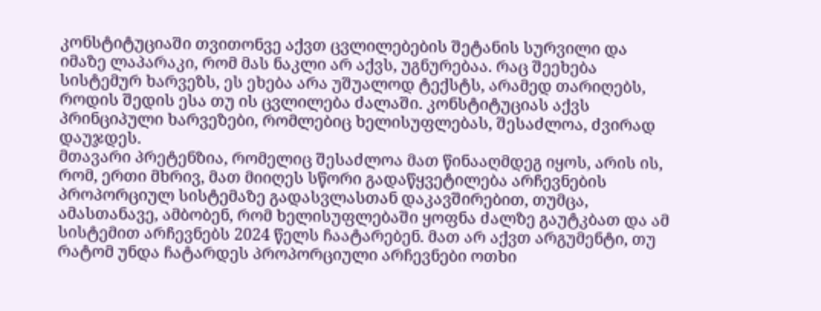კონსტიტუციაში თვითონვე აქვთ ცვლილებების შეტანის სურვილი და იმაზე ლაპარაკი, რომ მას ნაკლი არ აქვს, უგნურებაა. რაც შეეხება სისტემურ ხარვეზს, ეს ეხება არა უშუალოდ ტექსტს, არამედ თარიღებს, როდის შედის ესა თუ ის ცვლილება ძალაში. კონსტიტუციას აქვს პრინციპული ხარვეზები, რომლებიც ხელისუფლებას, შესაძლოა, ძვირად დაუჯდეს.
მთავარი პრეტენზია, რომელიც შესაძლოა მათ წინააღმდეგ იყოს, არის ის, რომ, ერთი მხრივ, მათ მიიღეს სწორი გადაწყვეტილება არჩევნების პროპორციულ სისტემაზე გადასვლასთან დაკავშირებით, თუმცა, ამასთანავე, ამბობენ, რომ ხელისუფლებაში ყოფნა ძალზე გაუტკბათ და ამ სისტემით არჩევნებს 2024 წელს ჩაატარებენ. მათ არ აქვთ არგუმენტი, თუ რატომ უნდა ჩატარდეს პროპორციული არჩევნები ოთხი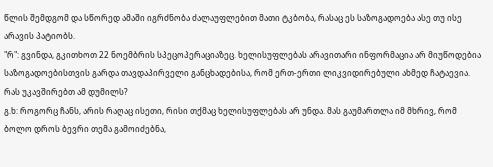წლის შემდგომ და სწორედ ამაში იგრძნობა ძალაუფლებით მათი ტკბობა, რასაც ეს საზოგადოება ასე თუ ისე არავის პატიობს.
"რ": გვინდა, გკითხოთ 22 ნოემბრის სპეცოპერაციაზეც. ხელისუფლებას არავითარი ინფორმაცია არ მიუწოდებია საზოგადოებისთვის გარდა თავდაპირველი განცხადებისა, რომ ერთ-ერთი ლიკვიდირებული ახმედ ჩატაევია. რას უკავშირებთ ამ დუმილს?
გ.ხ: როგორც ჩანს, არის რაღაც ისეთი, რისი თქმაც ხელისუფლებას არ უნდა. მას გაუმართლა იმ მხრივ, რომ ბოლო დროს ბევრი თემა გამოიძებნა,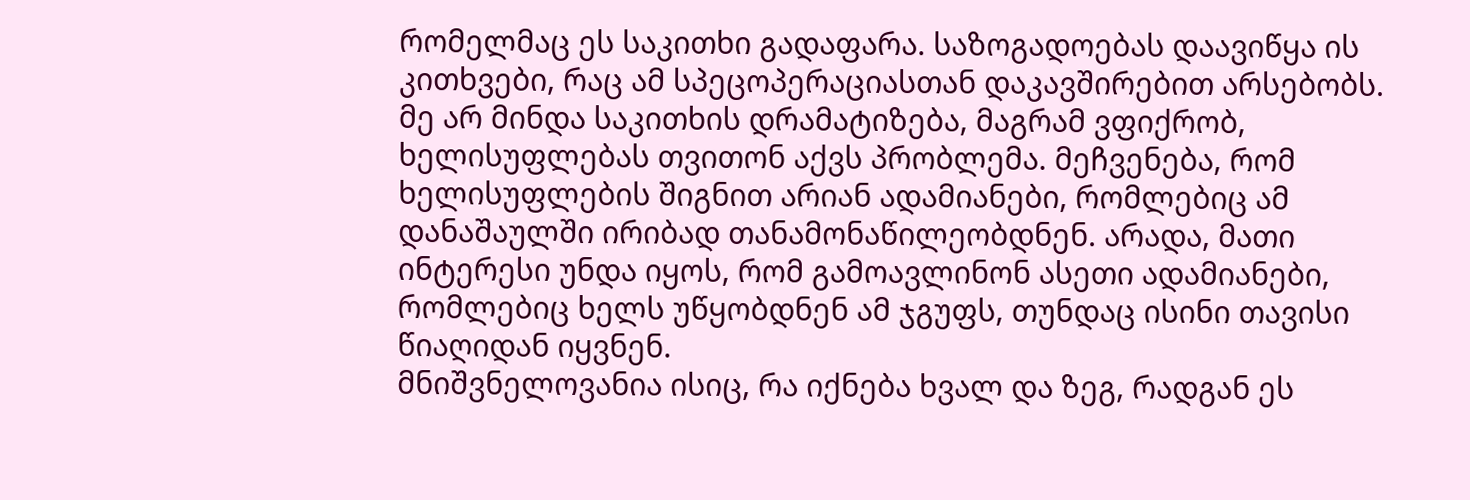რომელმაც ეს საკითხი გადაფარა. საზოგადოებას დაავიწყა ის კითხვები, რაც ამ სპეცოპერაციასთან დაკავშირებით არსებობს. მე არ მინდა საკითხის დრამატიზება, მაგრამ ვფიქრობ, ხელისუფლებას თვითონ აქვს პრობლემა. მეჩვენება, რომ ხელისუფლების შიგნით არიან ადამიანები, რომლებიც ამ დანაშაულში ირიბად თანამონაწილეობდნენ. არადა, მათი ინტერესი უნდა იყოს, რომ გამოავლინონ ასეთი ადამიანები, რომლებიც ხელს უწყობდნენ ამ ჯგუფს, თუნდაც ისინი თავისი წიაღიდან იყვნენ.
მნიშვნელოვანია ისიც, რა იქნება ხვალ და ზეგ, რადგან ეს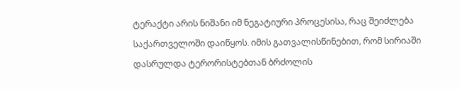ტერაქტი არის ნიშანი იმ ნეგატიური პროცესისა, რაც შეიძლება საქართველოში დაიწყოს. იმის გათვალისწინებით, რომ სირიაში დასრულდა ტერორისტებთან ბრძოლის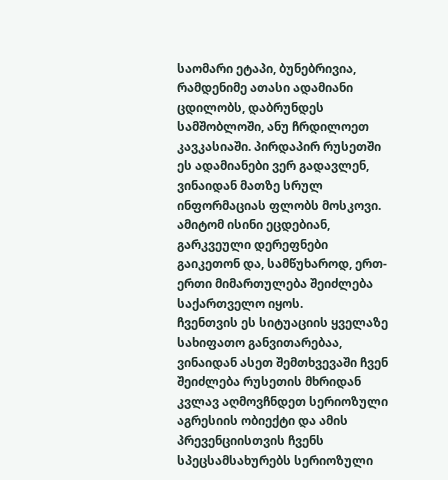საომარი ეტაპი, ბუნებრივია, რამდენიმე ათასი ადამიანი ცდილობს, დაბრუნდეს სამშობლოში, ანუ ჩრდილოეთ კავკასიაში. პირდაპირ რუსეთში ეს ადამიანები ვერ გადავლენ, ვინაიდან მათზე სრულ ინფორმაციას ფლობს მოსკოვი. ამიტომ ისინი ეცდებიან, გარკვეული დერეფნები გაიკეთონ და, სამწუხაროდ, ერთ-ერთი მიმართულება შეიძლება საქართველო იყოს.
ჩვენთვის ეს სიტუაციის ყველაზე სახიფათო განვითარებაა, ვინაიდან ასეთ შემთხვევაში ჩვენ შეიძლება რუსეთის მხრიდან კვლავ აღმოვჩნდეთ სერიოზული აგრესიის ობიექტი და ამის პრევენციისთვის ჩვენს სპეცსამსახურებს სერიოზული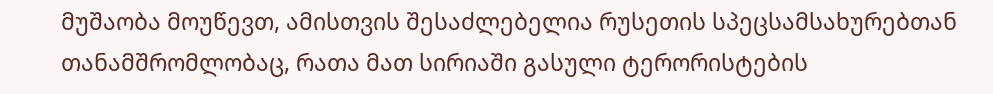მუშაობა მოუწევთ, ამისთვის შესაძლებელია რუსეთის სპეცსამსახურებთან თანამშრომლობაც, რათა მათ სირიაში გასული ტერორისტების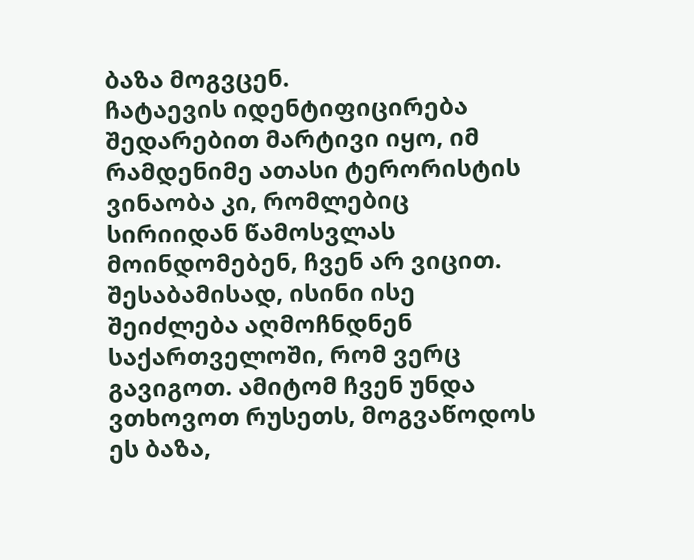ბაზა მოგვცენ.
ჩატაევის იდენტიფიცირება შედარებით მარტივი იყო, იმ რამდენიმე ათასი ტერორისტის ვინაობა კი, რომლებიც სირიიდან წამოსვლას მოინდომებენ, ჩვენ არ ვიცით. შესაბამისად, ისინი ისე შეიძლება აღმოჩნდნენ საქართველოში, რომ ვერც გავიგოთ. ამიტომ ჩვენ უნდა ვთხოვოთ რუსეთს, მოგვაწოდოს ეს ბაზა,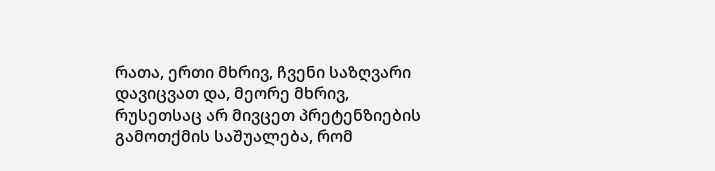რათა, ერთი მხრივ, ჩვენი საზღვარი დავიცვათ და, მეორე მხრივ, რუსეთსაც არ მივცეთ პრეტენზიების გამოთქმის საშუალება, რომ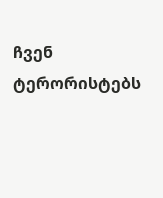ჩვენ ტერორისტებს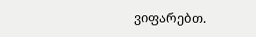ვიფარებთ.